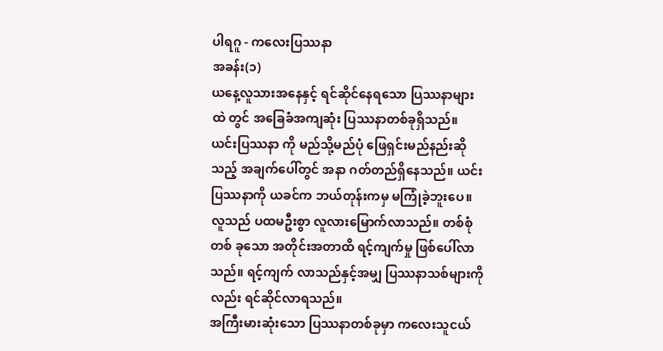ပါရဂူ - ကလေးပြဿနာ
အခန်း(၁)
ယနေ့လူသားအနေနှင့် ရင်ဆိုင်နေရသော ပြဿနာများထဲ တွင် အခြေခံအကျဆုံး ပြဿနာတစ်ခုရှိသည်။ ယင်းပြဿနာ ကို မည်သို့မည်ပုံ ဖြေရှင်းမည်နည်းဆိုသည့် အချက်ပေါ်တွင် အနာ ဂတ်တည်ရှိနေသည်။ ယင်းပြဿနာကို ယခင်က ဘယ်တုန်းကမှ မကြုံခဲ့ဘူးပေ။
လူသည် ပထမဦးစွာ လူလားမြောက်လာသည်။ တစ်စုံတစ် ခုသော အတိုင်းအတာထိ ရင့်ကျက်မှု ဖြစ်ပေါ်လာသည်။ ရင့်ကျက် လာသည်နှင့်အမျှ ပြဿနာသစ်များကိုလည်း ရင်ဆိုင်လာရသည်။
အကြီးမားဆုံးသော ပြဿနာတစ်ခုမှာ ကလေးသူငယ်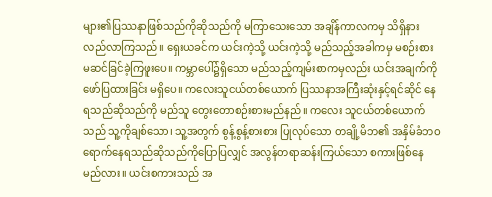များ၏ပြဿနာဖြစ်သည်ကိုဆိုသည်ကို မကြာသေးသော အချိန်ကာလကမှ သိရှိနားလည်လာကြသည်။ ရှေးယခင်က ယင်းကဲ့သို့ ယင်းကဲ့သို့ မည်သည့်အခါကမှ မစဉ်းစား မဆင်ခြင်ခဲ့ကြဖူးပေ။ ကမ္ဘာပေါ်၌ရှိသော မည်သည့်ကျမ်းစာကမှလည်း ယင်းအချက်ကို ဖော်ပြထားခြင်း မရှိပေ။ ကလေးသူငယ်တစ်ယောက် ပြဿနာအကြီးဆုံးနှင့်ရင်ဆိုင် နေရသည်ဆိုသည်ကို မည်သူ တွေးတောစဉ်းစားမည်နည်။ ကလေး သူငယ်တစ်ယောက်သည် သူ့ကိုချစ်သော၊ သူ့အတွက် စွန့်စွန့်စားစား ပြုလုပ်သော တချို့မိဘ၏ အနှိမ်ခံဘဝရောက်နေရသည်ဆိုသည်ကိုပြောပြလျှင် အလွန်တရာဆန်းကြယ်သော စကားဖြစ်နေမည်လား။ ယင်းစကားသည် အ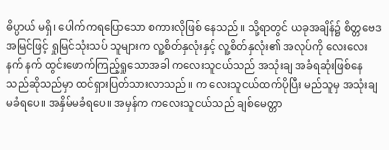ဓိပ္ပာယ် မရှိ၊ ပေါက်ကရပြောသော စကားလိုဖြစ် နေသည်။ သို့ရာတွင် ယခုအချိန်၌ စိတ္တဗေဒအမြင်ဖြင့် ရှုမြင်သုံးသပ် သူများက လူ့စိတ်နှလုံးနှင့် လူ့စိတ်နှလုံး၏ အလုပ်ကို လေးလေးနက် နက် ထွင်းဖောက်ကြည့်ရှုသောအခါ ကလေးသူငယ်သည် အသုံးချ အခံရဆုံးဖြစ်နေသည်ဆိုသည်မှာ ထင်ရှားပြတ်သားလာသည်။ က လေးသူငယ်ထက်ပိုပြီး မည်သူမှ အသုံးချမခံရပေ။ အနှိမ်မခံရပေ။ အမှန်က ကလေးသူငယ်သည် ချစ်မေတ္တာ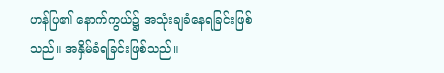ဟန်ပြ၏ နောက်ကွယ်၌ အသုံးချခံနေရခြင်းဖြစ်သည်။ အနှိမ်ခံရခြင်းဖြစ်သည်။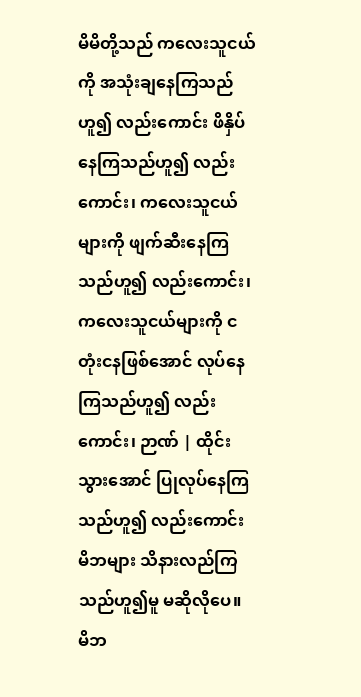မိမိတို့သည် ကလေးသူငယ်ကို အသုံးချနေကြသည်ဟူ၍ လည်းကောင်း ဖိနှိပ်နေကြသည်ဟူ၍ လည်းကောင်း၊ ကလေးသူငယ်များကို ဖျက်ဆီးနေကြသည်ဟူ၍ လည်းကောင်း၊ ကလေးသူငယ်များကို ငတုံးငနဖြစ်အောင် လုပ်နေကြသည်ဟူ၍ လည်းကောင်း၊ ဉာဏ် | ထိုင်းသွားအောင် ပြုလုပ်နေကြသည်ဟူ၍ လည်းကောင်း မိဘများ သိနားလည်ကြသည်ဟူ၍မူ မဆိုလိုပေ။
မိဘ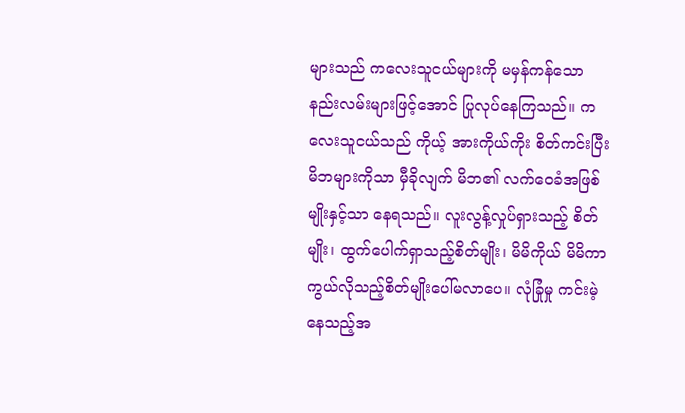များသည် ကလေးသူငယ်များကို မမှန်ကန်သော နည်းလမ်းများဖြင့်အောင် ပြုလုပ်နေကြသည်။ ကလေးသူငယ်သည် ကိုယ့် အားကိုယ်ကိုး စိတ်ကင်းပြီး မိဘများကိုသာ မှီခိုလျက် မိဘ၏ လက်ဝေခံအဖြစ်မျိုးနှင့်သာ နေရသည်။ လူးလွန့်လှုပ်ရှားသည့် စိတ်မျိုး၊ ထွက်ပေါက်ရှာသည့်စိတ်မျိုး၊ မိမိကိုယ် မိမိကာကွယ်လိုသည့်စိတ်မျိုးပေါ်မလာပေ။ လုံခြုံမှု ကင်းမဲ့နေသည့်အ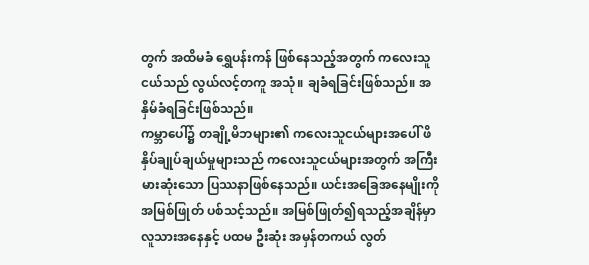တွက် အထိမခံ ရွှေပန်းကန် ဖြစ်နေသည့်အတွက် ကလေးသူငယ်သည် လွယ်လင့်တကူ အသုံ။ ချခံရခြင်းဖြစ်သည်။ အနှိမ်ခံရခြင်းဖြစ်သည်။
ကမ္ဘာပေါ်၌ တချို့မိဘများ၏ ကလေးသူငယ်များအပေါ် ဖိနှိပ်ချုပ်ချယ်မှုများသည် ကလေးသူငယ်များအတွက် အကြီးမားဆုံးသော ပြဿနာဖြစ်နေသည်။ ယင်းအခြေအနေမျိုးကို အမြစ်ဖြုတ် ပစ်သင့်သည်။ အမြစ်ဖြုတ်၍ရသည့်အချိန်မှာ လူသားအနေနှင့် ပထမ ဦးဆုံး အမှန်တကယ် လွတ်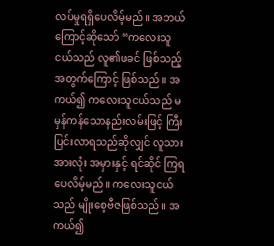လပ်မှုရရှိပေလိမ့်မည်။ အဘယ်ကြောင့်ဆိုသော် “ကလေးသူငယ်သည် လူ၏ဖခင် ဖြစ်သည့်အတွက်ကြောင့် ဖြစ်သည်။ အကယ်၍ ကလေးသူငယ်သည် မမှန်ကန်သောနည်းလမ်းဖြင့် ကြီးပြင်းလာရသည်ဆိုလျှင် လူသားအားလုံး အမှားနှင့် ရင်ဆိုင် ကြရပေလိမ့်မည်။ ကလေးသူငယ်သည် မျိုးစေ့ဗီဇဖြစ်သည်။ အကယ်၍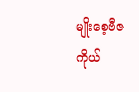မျိုးစေ့ဗီဇကိုယ်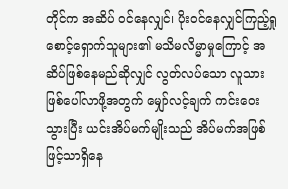တိုင်က အဆိပ် ဝင်နေလျှင်၊ ပိုးဝင်နေလျှင်ကြည့်ရှုစောင့်ရှောက်သူများ၏ မသိမလိမ္မာမှုကြောင့် အဆိပ်ဖြစ်နေမည်ဆိုလျှင် လွတ်လပ်သော လူသားဖြစ်ပေါ်လာဖို့အတွက် မျှော်လင့်ချက် ကင်းဝေးသွားပြီး ယင်းအိပ်မက်မျိုးသည် အိပ်မက်အဖြစ်ဖြင့်သာရှိနေ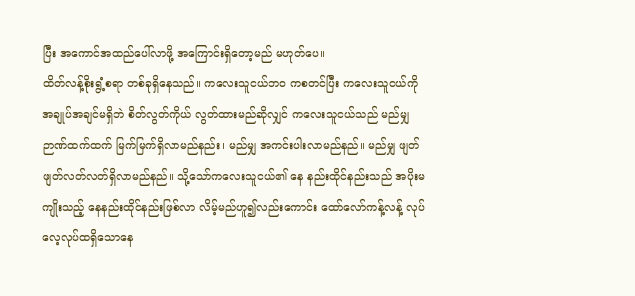ပြီး အကောင်အထည်ပေါ်လာဖို့ အကြောင်းရှိတော့မည် မဟုတ်ပေ။
ထိတ်လန့်စိုးရွံ့စရာ တစ်ခုရှိနေသည်။ ကလေးသူငယ်ဘဝ ကစတင်ပြီး ကလေးသူငယ်ကို အချုပ်အချင်မရှိဘဲ စိတ်လွတ်ကိုယ် လွတ်ထားမည်ဆိုလျှင် ကလေးသူငယ်သည် မည်မျှဉာဏ်ထက်ထက် မြက်မြက်ရှိလာမည်နည်း၊ မည်မျှ အကင်းပါးလာမည်နည်။ မည်မျှ ဖျတ်ဖျတ်လတ်လတ်ရှိလာမည်နည်။ သို့သော်ကလေးသူငယ်၏ နေ နည်းထိုင်နည်းသည် အပိုးမကျိုးသည့် နေနည်းထိုင်နည်းဖြစ်လာ လိမ့်မည်ဟူ၍လည်းကောင်း ထော်လော်ကန့်လန့် လုပ်လေ့လုပ်ထရှိသောနေ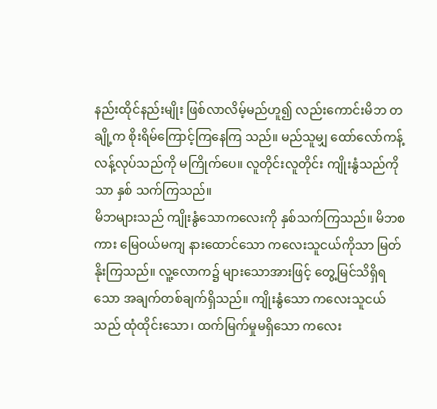နည်းထိုင်နည်းမျိုး ဖြစ်လာလိမ့်မည်ဟူ၍ လည်းကောင်းမိဘ တချို့က စိုးရိမ်ကြောင့်ကြနေကြ သည်။ မည်သူမျှ ထော်လော်ကန့်လန့်လုပ်သည်ကို မကြိုက်ပေ။ လူတိုင်းလူတိုင်း ကျိုးနွံသည်ကိုသာ နှစ် သက်ကြသည်။
မိဘများသည် ကျိုးနွံသောကလေးကို နှစ်သက်ကြသည်။ မိဘစကား မြေဝယ်မကျ နားထောင်သော ကလေးသူငယ်ကိုသာ မြတ်နိုးကြသည်။ လူ့လောက၌ များသောအားဖြင့် တွေ့မြင်သိရှိရသော အချက်တစ်ချက်ရှိသည်။ ကျိုးနွံသော ကလေးသူငယ်သည် ထုံထိုင်းသော၊ ထက်မြက်မှုမရှိသော ကလေး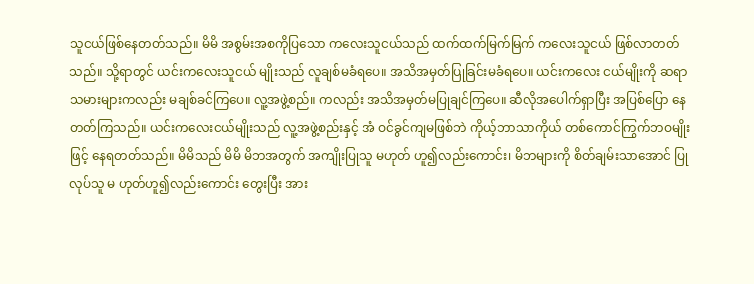သူငယ်ဖြစ်နေတတ်သည်။ မိမိ အစွမ်းအစကိုပြသော ကလေးသူငယ်သည် ထက်ထက်မြက်မြက် ကလေးသူငယ် ဖြစ်လာတတ်သည်။ သို့ရာတွင် ယင်းကလေးသူငယ် မျိုးသည် လူချစ်မခံရပေ။ အသိအမှတ်ပြုခြင်းမခံရပေ။ ယင်းကလေး ငယ်မျိုးကို ဆရာသမားများကလည်း မချစ်ခင်ကြပေ။ လူ့အဖွဲ့စည်။ ကလည်း အသိအမှတ်မပြုချင်ကြပေ။ ဆီလိုအပေါက်ရှာပြီး အပြစ်ပြော နေတတ်ကြသည်။ ယင်းကလေးငယ်မျိုးသည် လူ့အဖွဲ့စည်းနှင့် အံ ဝင်ခွင်ကျမဖြစ်ဘဲ ကိုယ့်ဘာသာကိုယ် တစ်ကောင်ကြွက်ဘဝမျိုးဖြင့် နေရတတ်သည်။ မိမိသည် မိမိ မိဘအတွက် အကျိုးပြုသူ မဟုတ် ဟူ၍လည်းကောင်း၊ မိဘများကို စိတ်ချမ်းသာအောင် ပြုလုပ်သူ မ ဟုတ်ဟူ၍လည်းကောင်း တွေးပြီး အား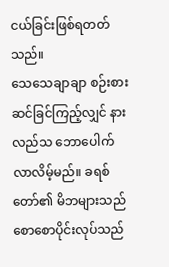ငယ်ခြင်းဖြစ်ရတတ်သည်။
သေသေချာချာ စဉ်းစားဆင်ခြင်ကြည့်လျှင် နားလည်သ ဘောပေါက်လာလိမ့်မည်။ ခရစ်တော်၏ မိဘများသည် စောစောပိုင်းလုပ်သည်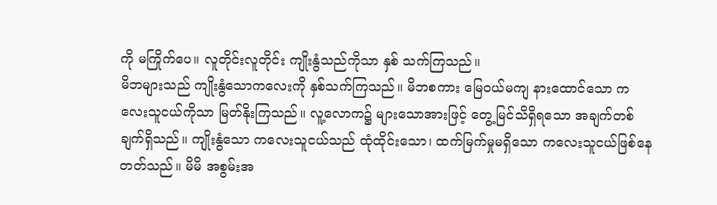ကို မကြိုက်ပေ။ လူတိုင်းလူတိုင်း ကျိုးနွံသည်ကိုသာ နှစ် သက်ကြသည်။
မိဘများသည် ကျိုးနွံသောကလေးကို နှစ်သက်ကြသည်။ မိဘစကား မြေဝယ်မကျ နားထောင်သော ကလေးသူငယ်ကိုသာ မြတ်နိုးကြသည်။ လူ့လောက၌ များသောအားဖြင့် တွေ့မြင်သိရှိရသော အချက်တစ်ချက်ရှိသည်။ ကျိုးနွံသော ကလေးသူငယ်သည် ထုံထိုင်းသော၊ ထက်မြက်မှုမရှိသော ကလေးသူငယ်ဖြစ်နေတတ်သည်။ မိမိ အစွမ်းအ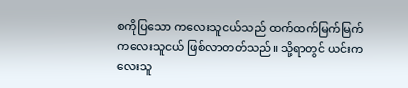စကိုပြသော ကလေးသူငယ်သည် ထက်ထက်မြက်မြက် ကလေးသူငယ် ဖြစ်လာတတ်သည်။ သို့ရာတွင် ယင်းကလေးသူ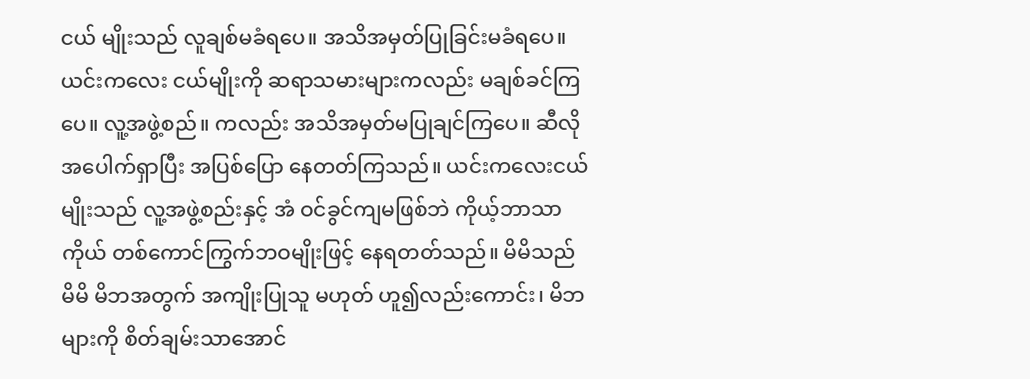ငယ် မျိုးသည် လူချစ်မခံရပေ။ အသိအမှတ်ပြုခြင်းမခံရပေ။ ယင်းကလေး ငယ်မျိုးကို ဆရာသမားများကလည်း မချစ်ခင်ကြပေ။ လူ့အဖွဲ့စည်။ ကလည်း အသိအမှတ်မပြုချင်ကြပေ။ ဆီလိုအပေါက်ရှာပြီး အပြစ်ပြော နေတတ်ကြသည်။ ယင်းကလေးငယ်မျိုးသည် လူ့အဖွဲ့စည်းနှင့် အံ ဝင်ခွင်ကျမဖြစ်ဘဲ ကိုယ့်ဘာသာကိုယ် တစ်ကောင်ကြွက်ဘဝမျိုးဖြင့် နေရတတ်သည်။ မိမိသည် မိမိ မိဘအတွက် အကျိုးပြုသူ မဟုတ် ဟူ၍လည်းကောင်း၊ မိဘများကို စိတ်ချမ်းသာအောင်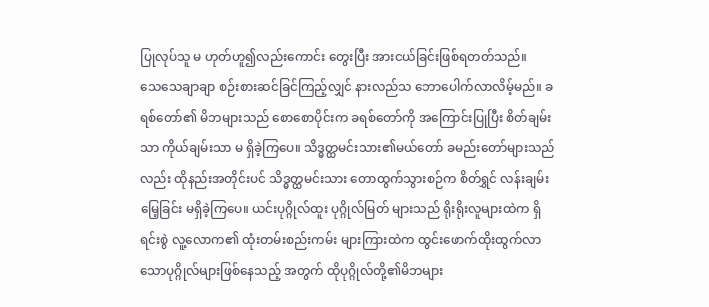ပြုလုပ်သူ မ ဟုတ်ဟူ၍လည်းကောင်း တွေးပြီး အားငယ်ခြင်းဖြစ်ရတတ်သည်။
သေသေချာချာ စဉ်းစားဆင်ခြင်ကြည့်လျှင် နားလည်သ ဘောပေါက်လာလိမ့်မည်။ ခရစ်တော်၏ မိဘများသည် စောစောပိုင်းက ခရစ်တော်ကို အကြောင်းပြုပြီး စိတ်ချမ်းသာ ကိုယ်ချမ်းသာ မ ရှိခဲ့ကြပေ။ သိဒ္ဓတ္ထမင်းသား၏မယ်တော် ခမည်းတော်များသည်လည်း ထိုနည်းအတိုင်းပင် သိဒ္ဓတ္ထမင်းသား တောထွက်သွားစဉ်က စိတ်ရွှင် လန်းချမ်းမြေ့ခြင်း မရှိခဲ့ကြပေ။ ယင်းပုဂ္ဂိုလ်ထူး ပုဂ္ဂိုလ်မြတ် များသည် ရိုးရိုးလူများထဲက ရှိရင်းစွဲ လူ့လောက၏ ထုံးတမ်းစည်းကမ်း များကြားထဲက ထွင်းဖောက်ထိုးထွက်လာသောပုဂ္ဂိုလ်များဖြစ်နေသည့် အတွက် ထိုပုဂ္ဂိုလ်တို့၏မိဘများ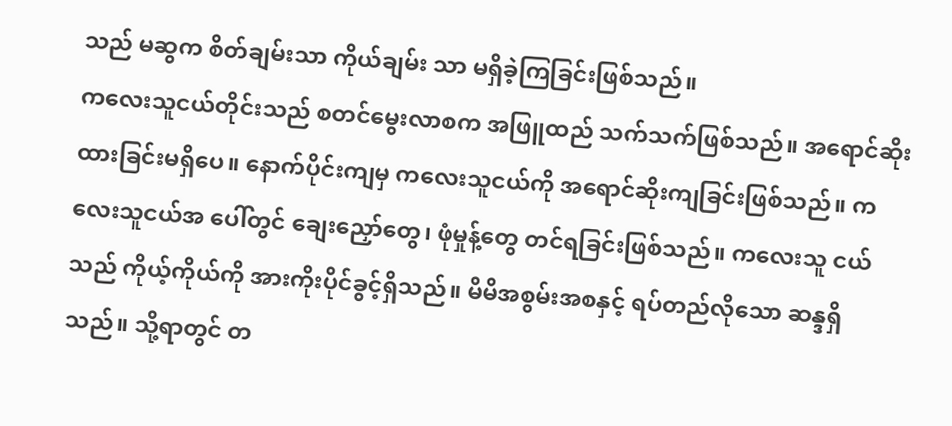သည် မဆွက စိတ်ချမ်းသာ ကိုယ်ချမ်း သာ မရှိခဲ့ကြခြင်းဖြစ်သည်။
ကလေးသူငယ်တိုင်းသည် စတင်မွေးလာစက အဖြူထည် သက်သက်ဖြစ်သည်။ အရောင်ဆိုးထားခြင်းမရှိပေ။ နောက်ပိုင်းကျမှ ကလေးသူငယ်ကို အရောင်ဆိုးကျခြင်းဖြစ်သည်။ ကလေးသူငယ်အ ပေါ်တွင် ချေးညှော်တွေ၊ ဖုံမှုန့်တွေ တင်ရခြင်းဖြစ်သည်။ ကလေးသူ ငယ်သည် ကိုယ့်ကိုယ်ကို အားကိုးပိုင်ခွင့်ရှိသည်။ မိမိအစွမ်းအစနှင့် ရပ်တည်လိုသော ဆန္ဒရှိသည်။ သို့ရာတွင် တ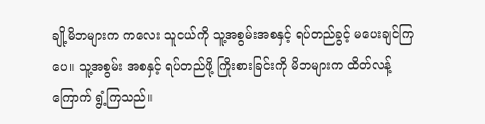ချို့မိဘများက ကလေး သူငယ်ကို သူ့အစွမ်းအစနှင့် ရပ်တည်ခွင့် မပေးချင်ကြပေ။ သူ့အစွမ်း အစနှင့် ရပ်တည်ဖို့ ကြိုးစားခြင်းကို မိဘများက ထိတ်လန့်ကြောက် ရွံ့ကြသည်။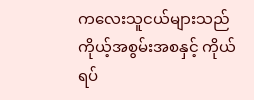ကလေးသူငယ်များသည် ကိုယ့်အစွမ်းအစနှင့် ကိုယ်ရပ်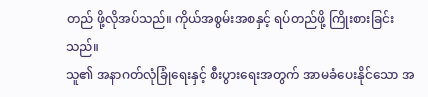တည် ဖို့လိုအပ်သည်။ ကိုယ်အစွမ်းအစနှင့် ရပ်တည်ဖို့ ကြိုးစားခြင်းသည်။
သူ၏ အနာဂတ်လုံခြုံရေးနှင့် စီးပွားရေးအတွက် အာမခံပေးနိုင်သော အ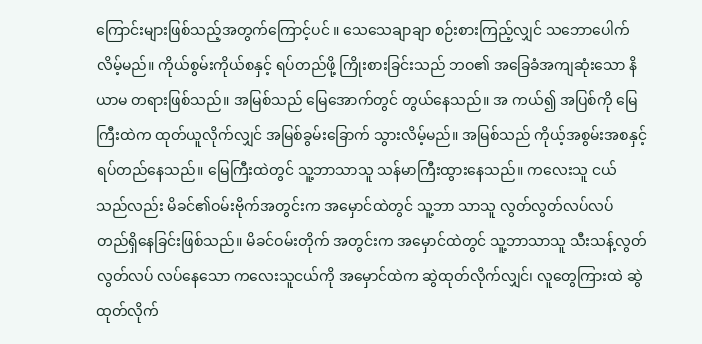ကြောင်းများဖြစ်သည့်အတွက်ကြောင့်ပင် ။ သေသေချာချာ စဉ်းစားကြည့်လျှင် သဘောပေါက်လိမ့်မည်။ ကိုယ်စွမ်းကိုယ်စနှင့် ရပ်တည်ဖို့ ကြိုးစားခြင်းသည် ဘဝ၏ အခြေခံအကျဆုံးသော နိယာမ တရားဖြစ်သည်။ အမြစ်သည် မြေအောက်တွင် တွယ်နေသည်။ အ ကယ်၍ အပြစ်ကို မြေကြီးထဲက ထုတ်ယူလိုက်လျှင် အမြစ်ခွမ်းခြောက် သွားလိမ့်မည်။ အမြစ်သည် ကိုယ့်အစွမ်းအစနှင့် ရပ်တည်နေသည်။ မြေကြီးထဲတွင် သူ့ဘာသာသူ သန်မာကြီးထွားနေသည်။ ကလေးသူ ငယ်သည်လည်း မိခင်၏ဝမ်းဗိုက်အတွင်းက အမှောင်ထဲတွင် သူ့ဘာ သာသူ လွတ်လွတ်လပ်လပ် တည်ရှိနေခြင်းဖြစ်သည်။ မိခင်ဝမ်းတိုက် အတွင်းက အမှောင်ထဲတွင် သူ့ဘာသာသူ သီးသန့်လွတ်လွတ်လပ် လပ်နေသော ကလေးသူငယ်ကို အမှောင်ထဲက ဆွဲထုတ်လိုက်လျှင်၊ လူတွေကြားထဲ ဆွဲထုတ်လိုက်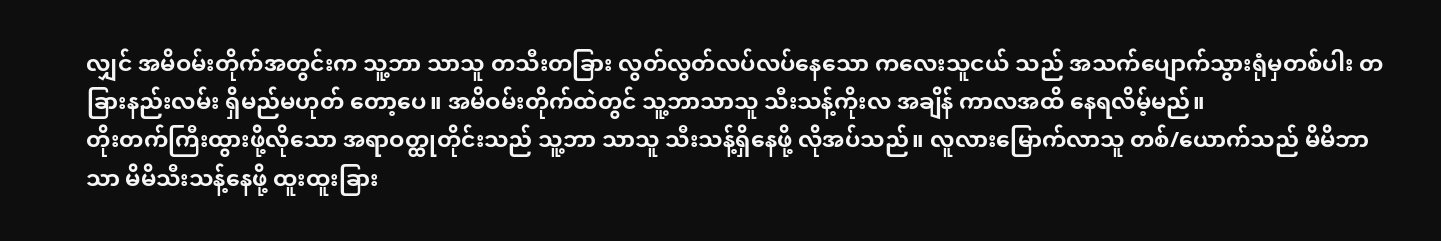လျှင် အမိဝမ်းတိုက်အတွင်းက သူ့ဘာ သာသူ တသီးတခြား လွတ်လွတ်လပ်လပ်နေသော ကလေးသူငယ် သည် အသက်ပျောက်သွားရုံမှတစ်ပါး တခြားနည်းလမ်း ရှိမည်မဟုတ် တော့ပေ။ အမိဝမ်းတိုက်ထဲတွင် သူ့ဘာသာသူ သီးသန့်ကိုးလ အချိန် ကာလအထိ နေရလိမ့်မည်။
တိုးတက်ကြီးထွားဖို့လိုသော အရာဝတ္ထုတိုင်းသည် သူ့ဘာ သာသူ သီးသန့်ရှိနေဖို့ လိုအပ်သည်။ လူလားမြောက်လာသူ တစ်/ယောက်သည် မိမိဘာသာ မိမိသီးသန့်နေဖို့ ထူးထူးခြား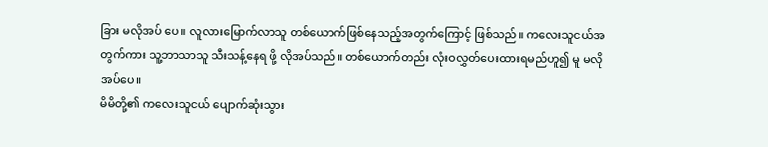ခြား မလိုအပ် ပေ။ လူလားမြောက်လာသူ တစ်ယောက်ဖြစ်နေသည့်အတွက်ကြောင့် ဖြစ်သည်။ ကလေးသူငယ်အတွက်ကား သူ့ဘာသာသူ သီးသန့်နေရ ဖို့ လိုအပ်သည်။ တစ်ယောက်တည်း လုံးဝလွှတ်ပေးထားရမည်ဟူ၍ မူ မလိုအပ်ပေ။
မိမိတို့၏ ကလေးသူငယ် ပျောက်ဆုံးသွား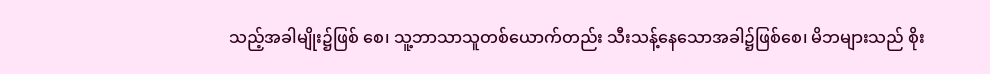သည့်အခါမျိုး၌ဖြစ် စေ၊ သူ့ဘာသာသူတစ်ယောက်တည်း သီးသန့်နေသောအခါ၌ဖြစ်စေ၊ မိဘများသည် စိုး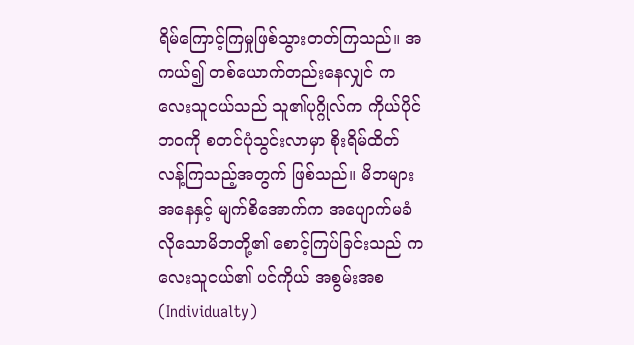ရိမ်ကြောင့်ကြမှုဖြစ်သွားတတ်ကြသည်။ အကယ်၍ တစ်ယောက်တည်းနေလျှင် ကလေးသူငယ်သည် သူ၏ပုဂ္ဂိုလ်က ကိုယ်ပိုင်ဘဝကို စတင်ပုံသွင်းလာမှာ စိုးရိမ်ထိတ်လန့်ကြသည့်အတွက် ဖြစ်သည်။ မိဘများအနေနှင့် မျက်စိအောက်က အပျောက်မခံလိုသောမိဘတို့၏ စောင့်ကြပ်ခြင်းသည် ကလေးသူငယ်၏ ပင်ကိုယ် အစွမ်းအစ (Individualty)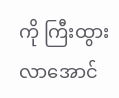ကို ကြီးထွားလာအောင်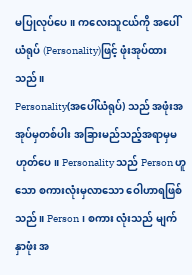မပြုလုပ်ပေ။ ကလေးသူငယ်ကို အပေါ်ယံရုပ် (Personality)ဖြင့် ဖုံးအုပ်ထားသည်။
Personality(အပေါ်ယံရုပ်) သည် အဖုံးအအုပ်မှတစ်ပါး အခြားမည်သည့်အရာမှမဟုတ်ပေ။ Personality သည် Person ဟူသော စကားလုံးမှလာသော ဝေါဟာရဖြစ်သည်။ Person၊ စကား လုံးသည် မျက်နှာဖုံး အ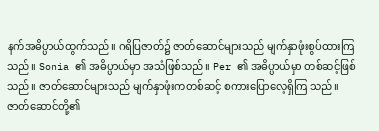နက်အဓိပ္ပာယ်ထွက်သည်။ ဂရိပြဇာတ်၌ ဇာတ်ဆောင်များသည် မျက်နှာဖုံးစွပ်ထားကြသည်။ Sonia ၏ အဓိပ္ပာယ်မှာ အသံဖြစ်သည်။ Per ၏ အဓိပ္ပာယ်မှာ တစ်ဆင့်ဖြစ်သည်။ ဇာတ်ဆောင်များသည် မျက်နှာဖုံးကတစ်ဆင့် စကားပြောလေ့ရှိကြ သည်။ ဇာတ်ဆောင်တို့၏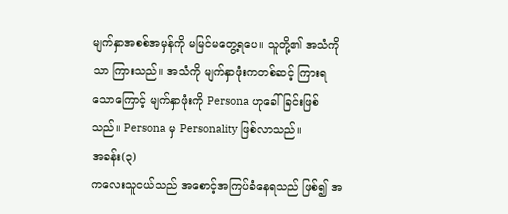မျက်နှာအစစ်အမှန်ကို မမြင်မတွေ့ရပေ။ သူတို့၏ အသံကိုသာ ကြားသည်။ အသံကို မျက်နှာဖုံးကတစ်ဆင့် ကြားရသောကြောင့် မျက်နှာဖုံးကို Persona ဟုခေါ်ခြင်းဖြစ်သည်။ Persona မှ Personality ဖြစ်လာသည်။
အခန်း(၃)
ကလေးသူငယ်သည် အစောင့်အကြပ်ခံနေရသည် ဖြစ်၍ အ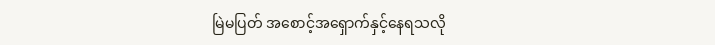မြဲမပြတ် အစောင့်အရှောက်နှင့်နေရသလို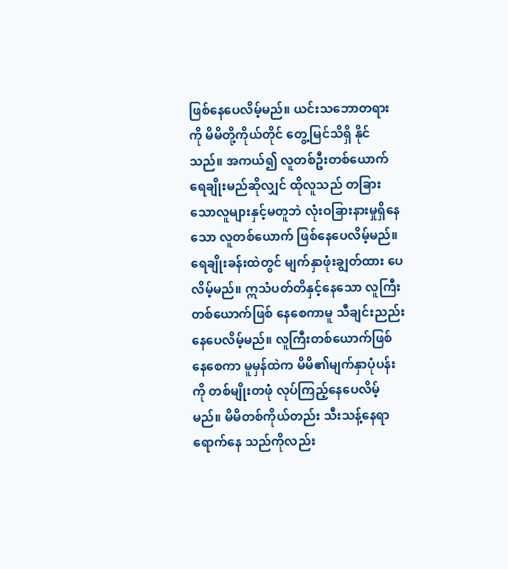ဖြစ်နေပေလိမ့်မည်။ ယင်းသဘောတရားကို မိမိတို့ကိုယ်တိုင် တွေ့မြင်သိရှိ နိုင်သည်။ အကယ်၍ လူတစ်ဦးတစ်ယောက် ရေချိုးမည်ဆိုလျှင် ထိုလူသည် တခြားသောလူများနှင့်မတူဘဲ လုံးဝခြားနားမှုရှိနေသော လူတစ်ယောက် ဖြစ်နေပေလိမ့်မည်။ ရေချိုးခန်းထဲတွင် မျက်နှာဖုံးချွတ်ထား ပေလိမ့်မည်။ ဣသံပတ်တိနှင့်နေသော လူကြီးတစ်ယောက်ဖြစ် နေစေကာမူ သီချင်းညည်းနေပေလိမ့်မည်။ လူကြီးတစ်ယောက်ဖြစ် နေစေကာ မူမှန်ထဲက မိမိ၏မျက်နှာပုံပန်းကို တစ်မျိုးတဖုံ လုပ်ကြည့်နေပေလိမ့်မည်။ မိမိတစ်ကိုယ်တည်း သီးသန့်နေရာရောက်နေ သည်ကိုလည်း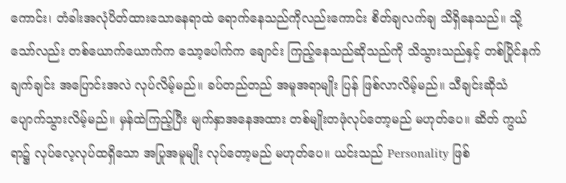ကောင်း၊ တံခါးအလုံပိတ်ထားသောနေရာထဲ ရောက်နေသည်ကိုလည်းကောင်း စိတ်ချလက်ချ သိရှိနေသည်။ သို့သော်လည်း တစ်ယောက်ယောက်က သော့ပေါက်က ချောင်း ကြည့်နေသည်ဆိုသည်ကို သိသွားသည်နှင့် တစ်ပြိုင်နက် ချက်ချင်း အပြောင်းအလဲ လုပ်လိမ့်မည်။ ခပ်တည်တည် အမူအရာမျိုး ပြန် ဖြစ်လာလိမ့်မည်။ သီချင်းဆိုသံ ပျောက်သွားလိမ့်မည်။ မှန်ထဲကြည့်ပြီး မျက်နှာအနေအထား တစ်မျိုးတဖုံလုပ်တော့မည် မဟုတ်ပေ။ ဆိတ် ကွယ်ရာ၌ လုပ်လေ့လုပ်ထရှိသော အပြုအမူမျိုး လုပ်တော့မည် မဟုတ်ပေ။ ယင်းသည် Personality ဖြစ်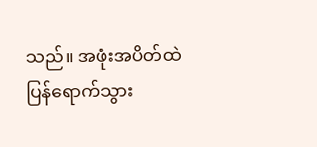သည်။ အဖုံးအပိတ်ထဲ ပြန်ရောက်သွား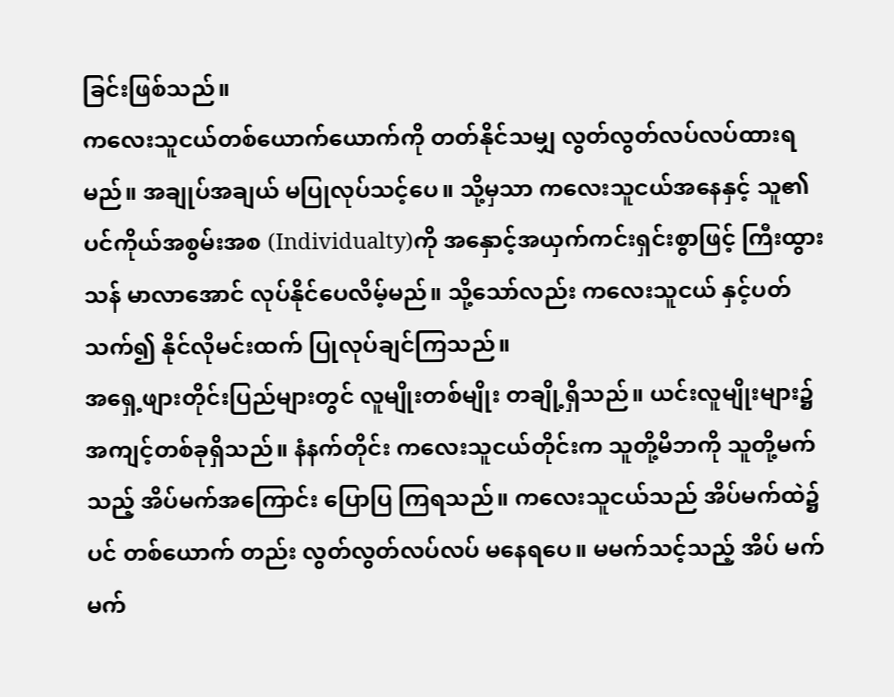ခြင်းဖြစ်သည်။
ကလေးသူငယ်တစ်ယောက်ယောက်ကို တတ်နိုင်သမျှ လွတ်လွတ်လပ်လပ်ထားရမည်။ အချုပ်အချယ် မပြုလုပ်သင့်ပေ။ သို့မှသာ ကလေးသူငယ်အနေနှင့် သူ၏ ပင်ကိုယ်အစွမ်းအစ (Individualty)ကို အနှောင့်အယှက်ကင်းရှင်းစွာဖြင့် ကြီးထွားသန် မာလာအောင် လုပ်နိုင်ပေလိမ့်မည်။ သို့သော်လည်း ကလေးသူငယ် နှင့်ပတ်သက်၍ နိုင်လိုမင်းထက် ပြုလုပ်ချင်ကြသည်။
အရှေ့ဖျားတိုင်းပြည်များတွင် လူမျိုးတစ်မျိုး တချို့ရှိသည်။ ယင်းလူမျိုးများ၌ အကျင့်တစ်ခုရှိသည်။ နံနက်တိုင်း ကလေးသူငယ်တိုင်းက သူတို့မိဘကို သူတို့မက်သည့် အိပ်မက်အကြောင်း ပြောပြ ကြရသည်။ ကလေးသူငယ်သည် အိပ်မက်ထဲ၌ပင် တစ်ယောက် တည်း လွတ်လွတ်လပ်လပ် မနေရပေ။ မမက်သင့်သည့် အိပ် မက်မက်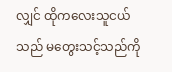လျှင် ထိုကလေးသူငယ်သည် မတွေးသင့်သည်ကို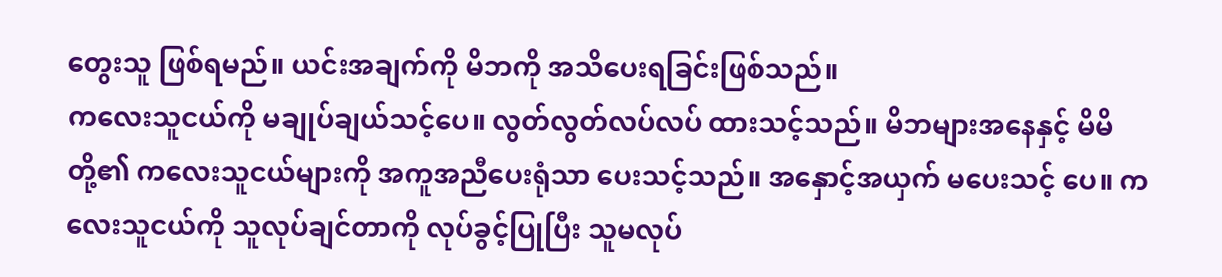တွေးသူ ဖြစ်ရမည်။ ယင်းအချက်ကို မိဘကို အသိပေးရခြင်းဖြစ်သည်။
ကလေးသူငယ်ကို မချုပ်ချယ်သင့်ပေ။ လွတ်လွတ်လပ်လပ် ထားသင့်သည်။ မိဘများအနေနှင့် မိမိတို့၏ ကလေးသူငယ်များကို အကူအညီပေးရုံသာ ပေးသင့်သည်။ အနှောင့်အယှက် မပေးသင့် ပေ။ ကလေးသူငယ်ကို သူလုပ်ချင်တာကို လုပ်ခွင့်ပြုပြီး သူမလုပ်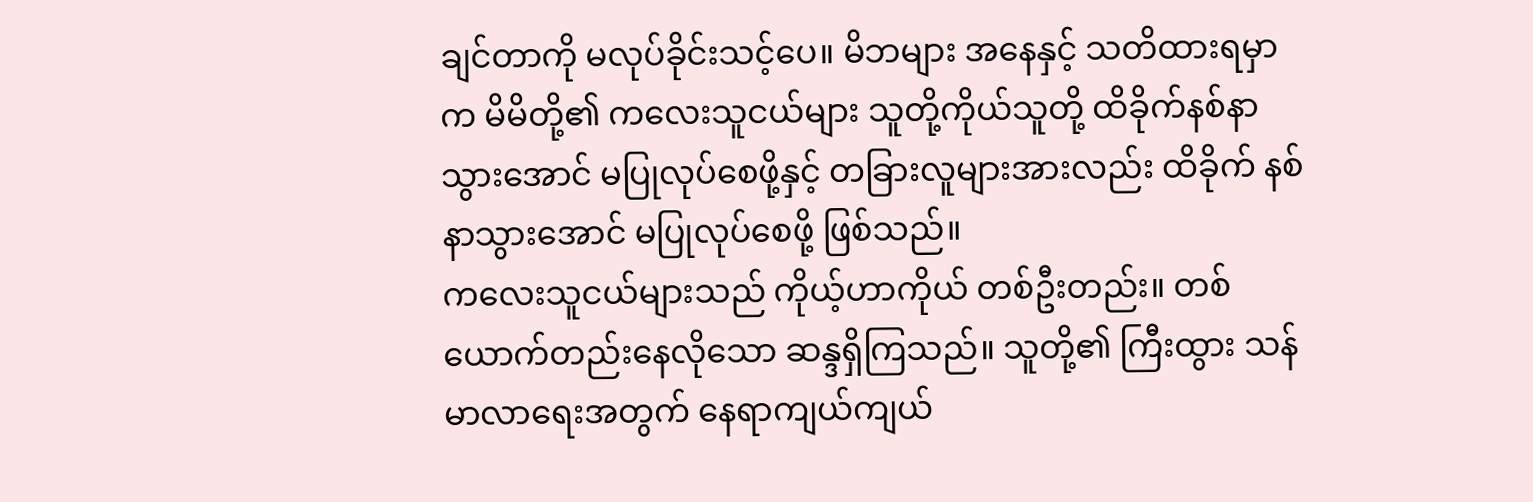ချင်တာကို မလုပ်ခိုင်းသင့်ပေ။ မိဘများ အနေနှင့် သတိထားရမှာ က မိမိတို့၏ ကလေးသူငယ်များ သူတို့ကိုယ်သူတို့ ထိခိုက်နစ်နာ သွားအောင် မပြုလုပ်စေဖို့နှင့် တခြားလူများအားလည်း ထိခိုက် နစ်နာသွားအောင် မပြုလုပ်စေဖို့ ဖြစ်သည်။
ကလေးသူငယ်များသည် ကိုယ့်ဟာကိုယ် တစ်ဦးတည်း။ တစ်ယောက်တည်းနေလိုသော ဆန္ဒရှိကြသည်။ သူတို့၏ ကြီးထွား သန်မာလာရေးအတွက် နေရာကျယ်ကျယ်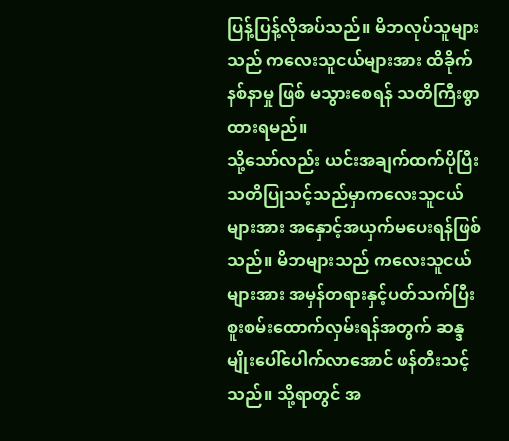ပြန့်ပြန့်လိုအပ်သည်။ မိဘလုပ်သူများသည် ကလေးသူငယ်များအား ထိခိုက်နစ်နာမှု ဖြစ် မသွားစေရန် သတိကြီးစွာထားရမည်။
သို့သော်လည်း ယင်းအချက်ထက်ပိုပြီး သတိပြုသင့်သည်မှာကလေးသူငယ်များအား အနှောင့်အယှက်မပေးရန်ဖြစ်သည်။ မိဘများသည် ကလေးသူငယ်များအား အမှန်တရားနှင့်ပတ်သက်ပြီး စူးစမ်းထောက်လှမ်းရန်အတွက် ဆန္ဒမျိုးပေါ်ပေါက်လာအောင် ဖန်တီးသင့်သည်။ သို့ရာတွင် အ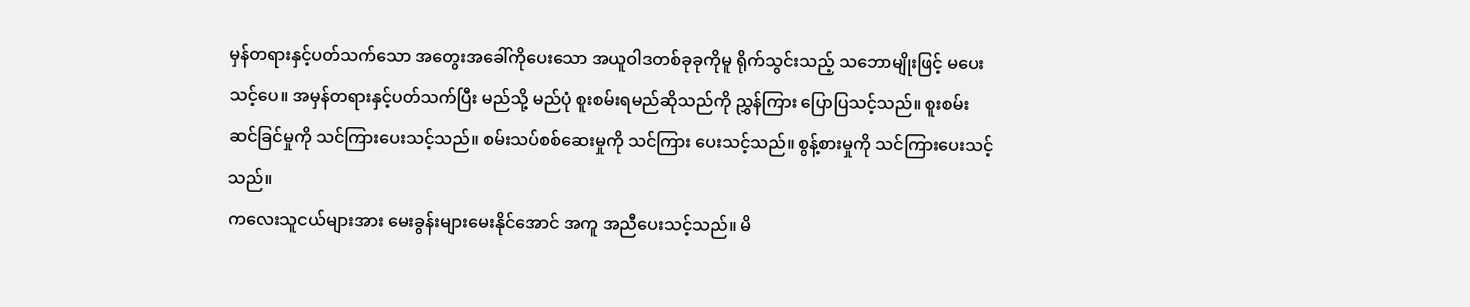မှန်တရားနှင့်ပတ်သက်သော အတွေးအခေါ်ကိုပေးသော အယူဝါဒတစ်ခုခုကိုမူ ရိုက်သွင်းသည့် သဘောမျိုးဖြင့် မပေးသင့်ပေ။ အမှန်တရားနှင့်ပတ်သက်ပြီး မည်သို့ မည်ပုံ စူးစမ်းရမည်ဆိုသည်ကို ညွှန်ကြား ပြောပြသင့်သည်။ စူးစမ်း ဆင်ခြင်မှုကို သင်ကြားပေးသင့်သည်။ စမ်းသပ်စစ်ဆေးမှုကို သင်ကြား ပေးသင့်သည်။ စွန့်စားမှုကို သင်ကြားပေးသင့်သည်။
ကလေးသူငယ်များအား မေးခွန်းများမေးနိုင်အောင် အကူ အညီပေးသင့်သည်။ မိ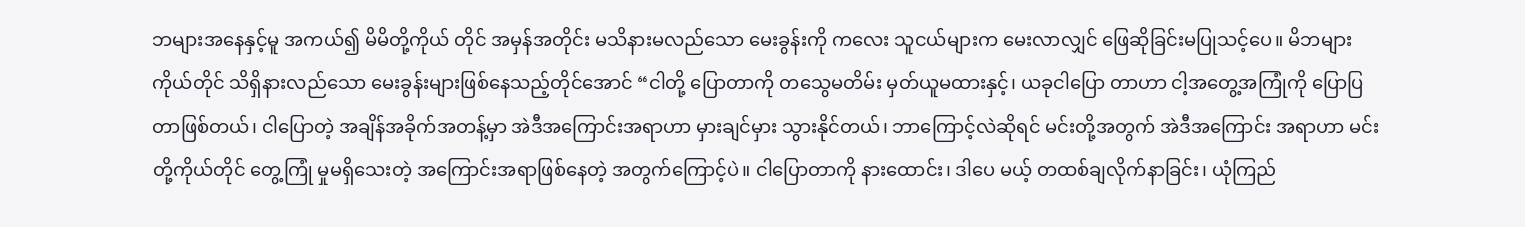ဘများအနေနှင့်မူ အကယ်၍ မိမိတို့ကိုယ် တိုင် အမှန်အတိုင်း မသိနားမလည်သော မေးခွန်းကို ကလေး သူငယ်များက မေးလာလျှင် ဖြေဆိုခြင်းမပြုသင့်ပေ။ မိဘများ ကိုယ်တိုင် သိရှိနားလည်သော မေးခွန်းများဖြစ်နေသည့်တိုင်အောင် “ငါတို့ ပြောတာကို တသွေမတိမ်း မှတ်ယူမထားနှင့်၊ ယခုငါပြော တာဟာ ငါ့အတွေ့အကြုံကို ပြောပြတာဖြစ်တယ်၊ ငါပြောတဲ့ အချိန်အခိုက်အတန့်မှာ အဲဒီအကြောင်းအရာဟာ မှားချင်မှား သွားနိုင်တယ်၊ ဘာကြောင့်လဲဆိုရင် မင်းတို့အတွက် အဲဒီအကြောင်း အရာဟာ မင်းတို့ကိုယ်တိုင် တွေ့ကြုံ မှုမရှိသေးတဲ့ အကြောင်းအရာဖြစ်နေတဲ့ အတွက်ကြောင့်ပဲ။ ငါပြောတာကို နားထောင်း၊ ဒါပေ မယ့် တထစ်ချလိုက်နာခြင်း၊ ယုံကြည်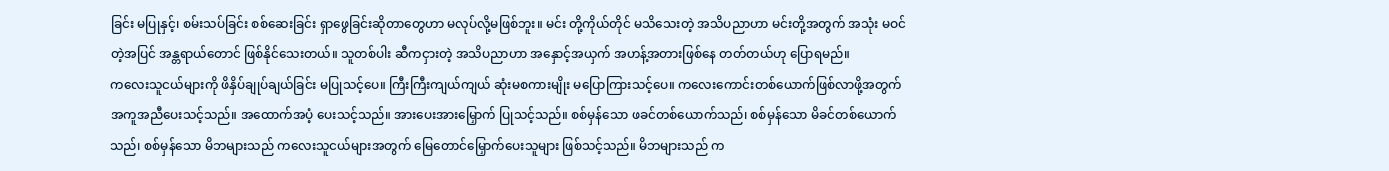ခြင်း မပြုနှင့်၊ စမ်းသပ်ခြင်း စစ်ဆေးခြင်း ရှာဖွေခြင်းဆိုတာတွေဟာ မလုပ်လို့မဖြစ်ဘူး။ မင်း တို့ကိုယ်တိုင် မသိသေးတဲ့ အသိပညာဟာ မင်းတို့အတွက် အသုံး မဝင်တဲ့အပြင် အန္တရာယ်တောင် ဖြစ်နိုင်သေးတယ်။ သူတစ်ပါး ဆီကငှားတဲ့ အသိပညာဟာ အနှောင့်အယှက် အဟန့်အတားဖြစ်နေ တတ်တယ်ဟု ပြောရမည်။
ကလေးသူငယ်များကို ဖိနှိပ်ချုပ်ချယ်ခြင်း မပြုသင့်ပေ။ ကြီးကြီးကျယ်ကျယ် ဆုံးမစကားမျိုး မပြောကြားသင့်ပေ။ ကလေးကောင်းတစ်ယောက်ဖြစ်လာဖို့အတွက် အကူအညီပေးသင့်သည်။ အထောက်အပံ့ ပေးသင့်သည်။ အားပေးအားမြှောက် ပြုသင့်သည်။ စစ်မှန်သော ဖခင်တစ်ယောက်သည်၊ စစ်မှန်သော မိခင်တစ်ယောက် သည်၊ စစ်မှန်သော မိဘများသည် ကလေးသူငယ်များအတွက် မြေတောင်မြှောက်ပေးသူများ ဖြစ်သင့်သည်။ မိဘများသည် က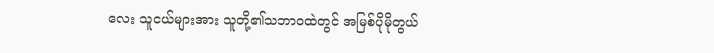လေး သူငယ်များအား သူတို့၏သဘာဝထဲတွင် အမြစ်ပိုမိုတွယ်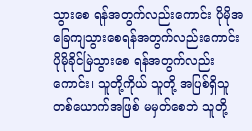သွားစေ ရန်အတွက်လည်းကောင်း ပိုမိုအခြေကျသွားစေရန်အတွက်လည်းကောင်း ပိုမိုခိုင်မြဲသွားစေ ရန်အတွက်လည်းကောင်း၊ သူတို့ကိုယ် သူတို့ အပြစ်ရှိသူတစ်ယောက်အဖြစ် မမှတ်စေဘဲ သူတို့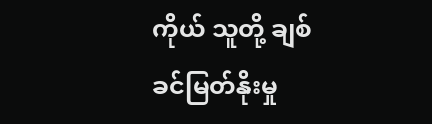ကိုယ် သူတို့ ချစ်ခင်မြတ်နိုးမှု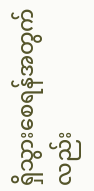ရှိသွားစေရန်အတွက်လည်း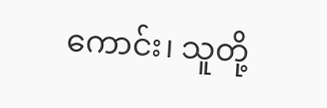ကောင်း၊ သူတို့